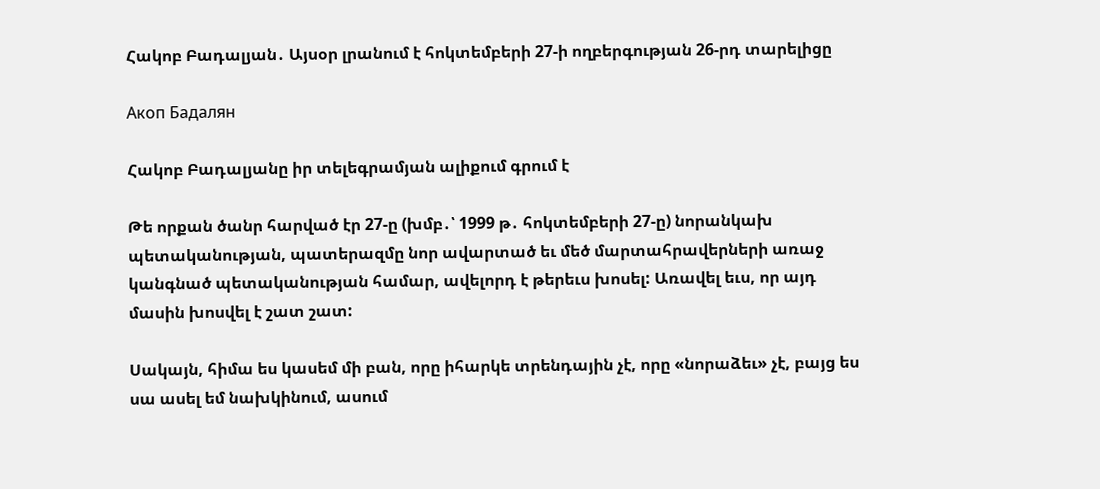Հակոբ Բադալյան․ Այսօր լրանում է հոկտեմբերի 27-ի ողբերգության 26-րդ տարելիցը

Акоп Бадалян

Հակոբ Բադալյանը իր տելեգրամյան ալիքում գրում է

Թե որքան ծանր հարված էր 27-ը (խմբ․՝ 1999 թ․ հոկտեմբերի 27-ը) նորանկախ պետականության, պատերազմը նոր ավարտած եւ մեծ մարտահրավերների առաջ կանգնած պետականության համար, ավելորդ է թերեւս խոսել: Առավել եւս, որ այդ մասին խոսվել է շատ շատ:

Սակայն, հիմա ես կասեմ մի բան, որը իհարկե տրենդային չէ, որը «նորաձեւ» չէ, բայց ես սա ասել եմ նախկինում, ասում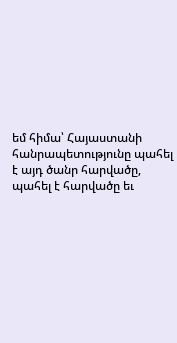եմ հիմա՝ Հայաստանի հանրապետությունը պահել է այդ ծանր հարվածը, պահել է հարվածը եւ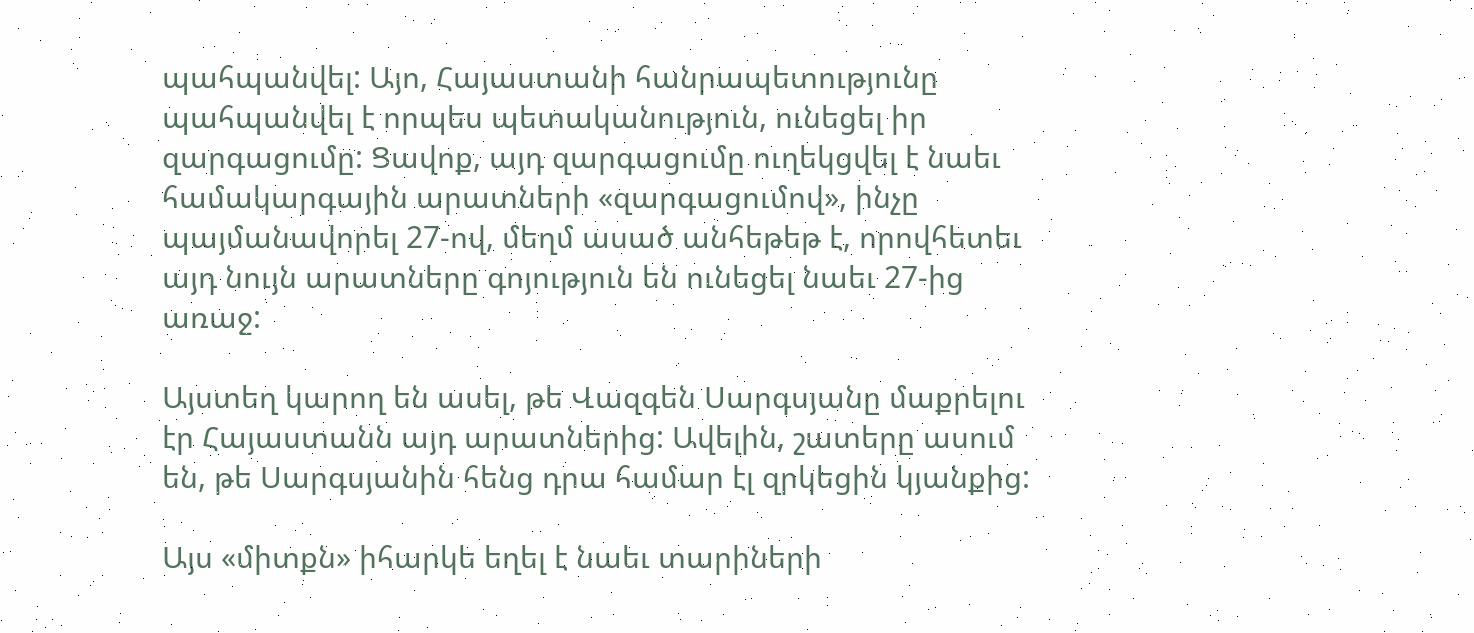պահպանվել: Այո, Հայաստանի հանրապետությունը պահպանվել է որպես պետականություն, ունեցել իր զարգացումը: Ցավոք, այդ զարգացումը ուղեկցվել է նաեւ համակարգային արատների «զարգացումով», ինչը պայմանավորել 27-ով, մեղմ ասած անհեթեթ է, որովհետեւ այդ նույն արատները գոյություն են ունեցել նաեւ 27-ից առաջ:

Այստեղ կարող են ասել, թե Վազգեն Սարգսյանը մաքրելու էր Հայաստանն այդ արատներից: Ավելին, շատերը ասում են, թե Սարգսյանին հենց դրա համար էլ զրկեցին կյանքից:

Այս «միտքն» իհարկե եղել է նաեւ տարիների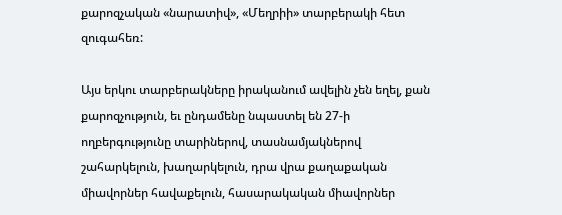քարոզչական «նարատիվ», «Մեղրիի» տարբերակի հետ զուգահեռ:

Այս երկու տարբերակները իրականում ավելին չեն եղել, քան քարոզչություն, եւ ընդամենը նպաստել են 27-ի ողբերգությունը տարիներով, տասնամյակներով շահարկելուն, խաղարկելուն, դրա վրա քաղաքական միավորներ հավաքելուն, հասարակական միավորներ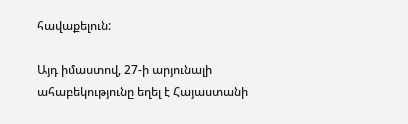հավաքելուն:

Այդ իմաստով, 27-ի արյունալի ահաբեկությունը եղել է Հայաստանի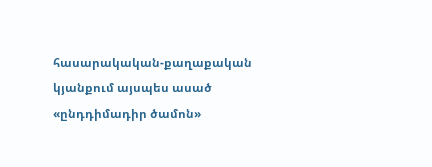հասարակական-քաղաքական կյանքում այսպես ասած «ընդդիմադիր ծամոն»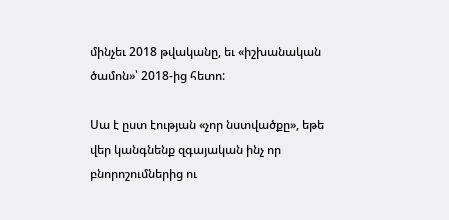մինչեւ 2018 թվականը, եւ «իշխանական ծամոն»՝ 2018-ից հետո:

Սա է ըստ էության «չոր նստվածքը», եթե վեր կանգնենք զգայական ինչ որ բնորոշումներից ու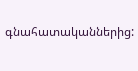գնահատականներից: